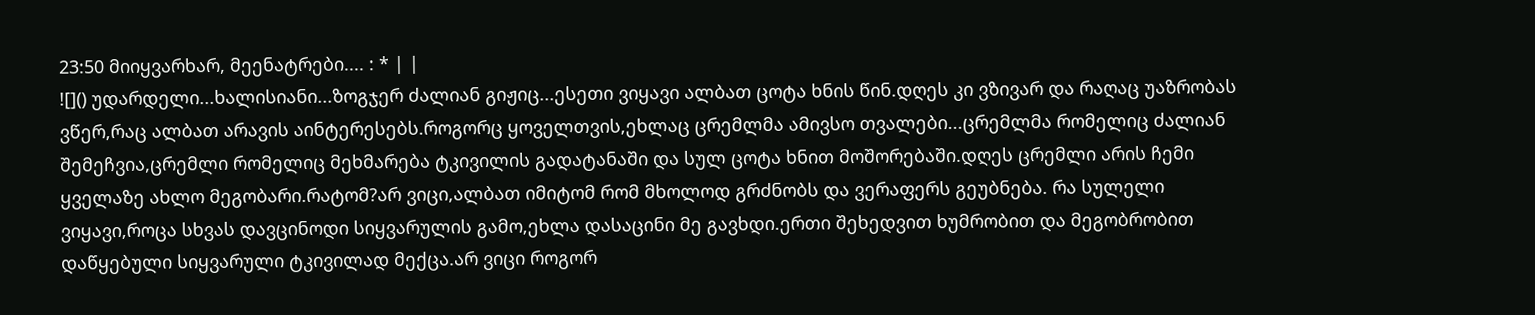23:50 მიიყვარხარ, მეენატრები.... : * | |
![]() უდარდელი...ხალისიანი...ზოგჯერ ძალიან გიჟიც...ესეთი ვიყავი ალბათ ცოტა ხნის წინ.დღეს კი ვზივარ და რაღაც უაზრობას ვწერ,რაც ალბათ არავის აინტერესებს.როგორც ყოველთვის,ეხლაც ცრემლმა ამივსო თვალები...ცრემლმა რომელიც ძალიან შემეჩვია,ცრემლი რომელიც მეხმარება ტკივილის გადატანაში და სულ ცოტა ხნით მოშორებაში.დღეს ცრემლი არის ჩემი ყველაზე ახლო მეგობარი.რატომ?არ ვიცი,ალბათ იმიტომ რომ მხოლოდ გრძნობს და ვერაფერს გეუბნება. რა სულელი ვიყავი,როცა სხვას დავცინოდი სიყვარულის გამო,ეხლა დასაცინი მე გავხდი.ერთი შეხედვით ხუმრობით და მეგობრობით დაწყებული სიყვარული ტკივილად მექცა.არ ვიცი როგორ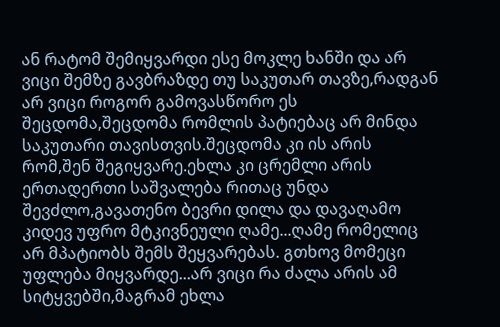ან რატომ შემიყვარდი ესე მოკლე ხანში და არ ვიცი შემზე გავბრაზდე თუ საკუთარ თავზე,რადგან არ ვიცი როგორ გამოვასწორო ეს შეცდომა,შეცდომა რომლის პატიებაც არ მინდა საკუთარი თავისთვის.შეცდომა კი ის არის რომ,შენ შეგიყვარე.ეხლა კი ცრემლი არის ერთადერთი საშვალება რითაც უნდა შევძლო,გავათენო ბევრი დილა და დავაღამო კიდევ უფრო მტკივნეული ღამე...ღამე რომელიც არ მპატიობს შემს შეყვარებას. გთხოვ მომეცი უფლება მიყვარდე...არ ვიცი რა ძალა არის ამ სიტყვებში,მაგრამ ეხლა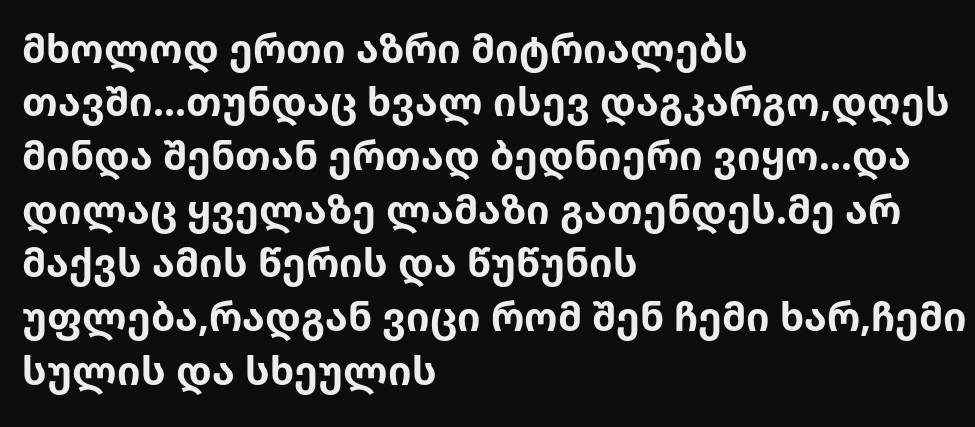მხოლოდ ერთი აზრი მიტრიალებს თავში...თუნდაც ხვალ ისევ დაგკარგო,დღეს მინდა შენთან ერთად ბედნიერი ვიყო...და დილაც ყველაზე ლამაზი გათენდეს.მე არ მაქვს ამის წერის და წუწუნის უფლება,რადგან ვიცი რომ შენ ჩემი ხარ,ჩემი სულის და სხეულის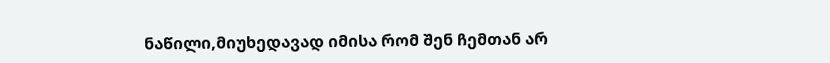ნაწილი,მიუხედავად იმისა რომ შენ ჩემთან არ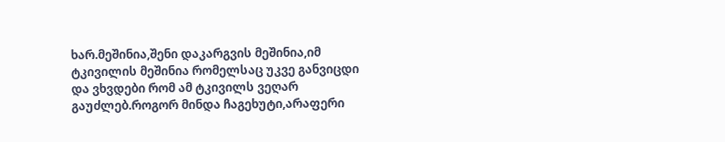ხარ.მეშინია,შენი დაკარგვის მეშინია,იმ ტკივილის მეშინია რომელსაც უკვე განვიცდი და ვხვდები რომ ამ ტკივილს ვეღარ გაუძლებ.როგორ მინდა ჩაგეხუტი,არაფერი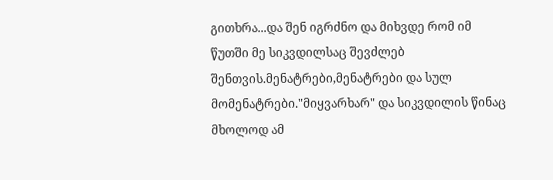გითხრა...და შენ იგრძნო და მიხვდე რომ იმ წუთში მე სიკვდილსაც შევძლებ შენთვის.მენატრები,მენატრები და სულ მომენატრები."მიყვარხარ" და სიკვდილის წინაც მხოლოდ ამ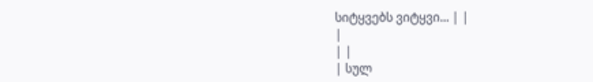სიტყვებს ვიტყვი... | |
|
| |
| სულ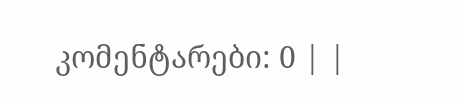კომენტარები: 0 | |